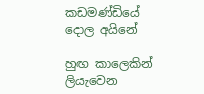කඩමණ්ඩියේ දොල අයිනේ

හුඟ කාලෙකින් ලියැවෙන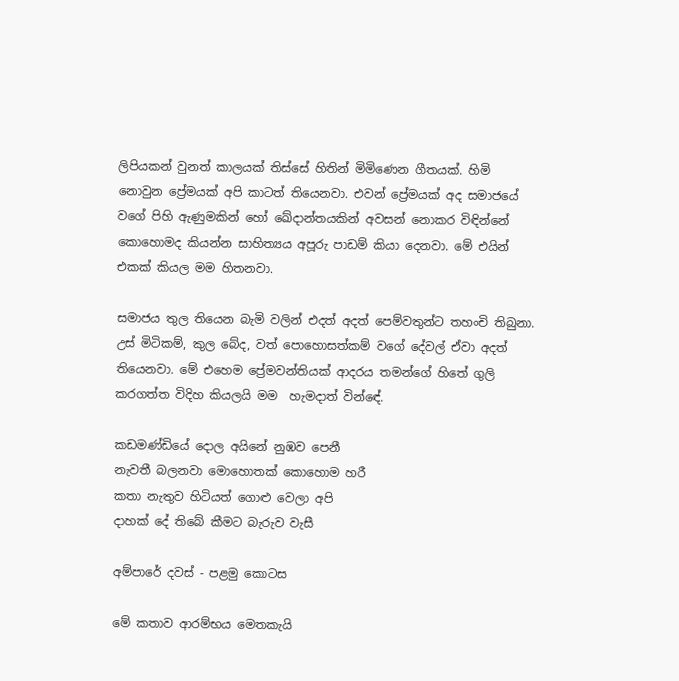ලිපියකන් වුනත් කාලයක් තිස්සේ හිතින් මිමිණෙන ගීතයක්. හිමි නොවුන ප්‍රේමයක් අපි කාටත් තියෙනවා. එවන් ප්‍රේමයක් අද සමාජයේ වගේ පිහි ඇණුමකින් හෝ ඛේදාන්තයකින් අවසන් නොකර විඳින්නේ කොහොමද කියන්න සාහිත්‍යය අපූරු පාඩම් කියා දෙනවා. මේ එයින් එකක් කියල මම හිතනවා.

සමාජය තුල තියෙන බැමි වලින් එදත් අදත් පෙම්වතුන්ට තහංචි තිබුනා. උස් මිටිකම්, කුල බේද, වත් පොහොසත්කම් වගේ දේවල් ඒවා අදත් තියෙනවා. මේ එහෙම ප්‍රේමවන්තියක් ආදරය තමන්ගේ හිතේ ගුලි කරගත්ත විදිහ කියලයි මම  හැමදාත් වින්ඳේ.

කඩමණ්ඩියේ දොල අයිනේ නුඹව පෙනී
නැවතී බලනවා මොහොතක් කොහොම හරී
කතා නැතුව හිටියත් ගොළු වෙලා අපි
දාහක් දේ තිබේ කීමට බැරුව වැසී

අම්පාරේ දවස් - පළමු කොටස

මේ කතාව ආරම්භය මෙතකැයි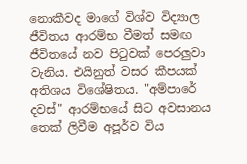නොකීවද මාගේ විශ්ව විද්‍යාල ජීවිතය ආරම්භ වීමත් සමඟ ජීවිතයේ නව පිටුවක් පෙරලුවා වැනිය. එයිනුත් වසර කීපයක් අතිශය විශේෂිතය. "අම්පාරේ දවස්" ආරම්භයේ සිට අවසානය තෙක් ලිවීම අපූර්ව විය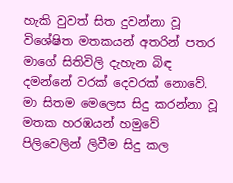හැකි වුවත් සිත දුවන්නා වූ විශේෂිත මතකයන් අතරින් පතර මාගේ සිතිවිලි දැහැන බිඳ දමන්නේ වරක් දෙවරක් නොවේ. මා සිතම මෙලෙස සිදු කරන්නා වූ මතක හරඹයන් හමුවේ පිලිවෙලින් ලිවීම සිදු කල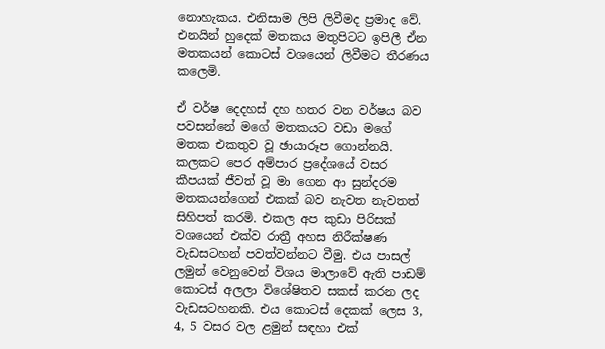නොහැකය. එනිසාම ලිපි ලිවීමද ප්‍රමාද වේ. එනයින් හුදෙක් මතකය මතුපිටට ඉපිලී ඒන මතකයන් කොටස් වශයෙන් ලිවීමට තීරණය කලෙමි.

ඒ වර්ෂ දෙදහස් දහ හතර වන වර්ෂය බව පවසන්නේ මගේ මතකයට වඩා මගේ මතක එකතුව වූ ඡායාරූප ගොන්නයි. කලකට පෙර අම්පාර ප්‍රදේශයේ වසර කීපයක් ජීවත් වූ මා ගෙන ආ සුන්දරම මතකයන්ගෙන් එකක් බව නැවත නැවතත් සිහිපත් කරමි. එකල අප කුඩා පිරිසක් වශයෙන් එක්ව රාත්‍රී අහස නිරීක්ෂණ වැඩසටහන් පවත්වන්නට වීමු. එය පාසල් ලමුන් වෙනුවෙන් විශය මාලාවේ ඇති පාඩම් කොටස් අලලා විශේෂිතව සකස් කරන ලද වැඩසටහනකි. එය කොටස් දෙකක් ලෙස 3, 4, 5 වසර වල ළමුන් සඳහා එක්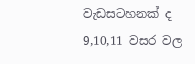වැඩසටහනක් ද 9,10,11 වසර වල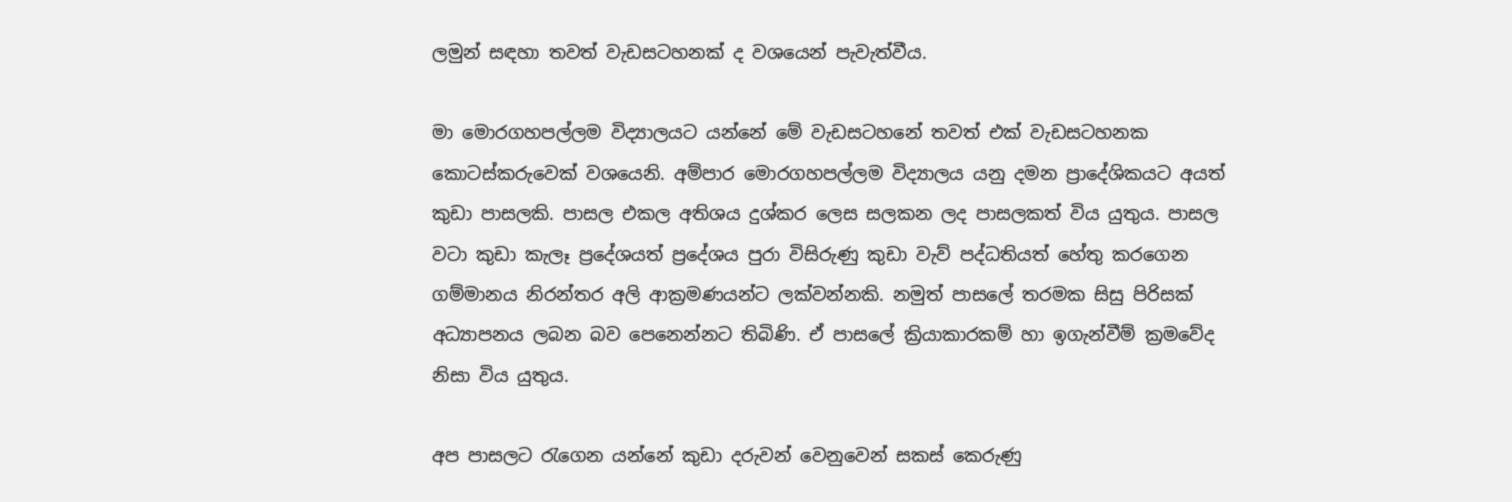ලමුන් සඳහා තවත් වැඩසටහනක් ද වශයෙන් පැවැත්වීය.

මා මොරගහපල්ලම විද්‍යාලයට යන්නේ මේ වැඩසටහනේ තවත් එක් වැඩසටහනක කොටස්කරුවෙක් වශයෙනි. අම්පාර මොරගහපල්ලම විද්‍යාලය යනු දමන ප්‍රාදේශිකයට අයත් කුඩා පාසලකි. පාසල එකල අතිශය දුශ්කර ලෙස සලකන ලද පාසලකත් විය යුතුය. පාසල වටා කුඩා කැලෑ ප්‍රදේශයත් ප්‍රදේශය පුරා විසිරුණු කුඩා වැව් පද්ධතියත් හේතු කරගෙන ගම්මානය නිරන්තර අලි ආක්‍රමණයන්ට ලක්වන්නකි. නමුත් පාසලේ තරමක සිසු පිරිසක් අධ්‍යාපනය ලබන බව පෙනෙන්නට තිබිණි. ඒ පාසලේ ක්‍රියාකාරකම් හා ඉගැන්වීම් ක්‍රමවේද නිසා විය යුතුය.

අප පාසලට රැගෙන යන්නේ කුඩා දරුවන් වෙනුවෙන් සකස් කෙරුණු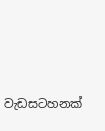වැඩසටහනක්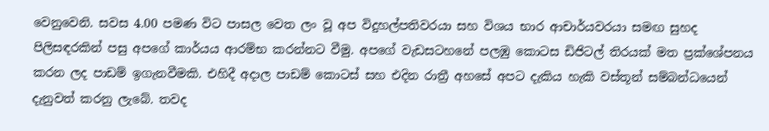වෙනුවෙනි. සවස 4.00 පමණ විට පාසල වෙත ලං වූ අප විදුහල්පතිවරයා සහ විශය භාර ආචාර්යවරයා සමඟ සුහද පිලිසඳරකින් පසු අපගේ කාර්යය ආරම්භ කරන්නට වීමු. අපගේ වැඩසටහනේ පලඹු කොටස ඩිජිටල් තිරයක් මත ප්‍රක්ශේපනය කරන ලද පාඩම් ඉගැනවීමකි. එහිදී අදාල පාඩම් කොටස් සහ එදින රාත්‍රී අහසේ අපට දැකිය හැකි වස්තූන් සම්බන්ධයෙන් දැනුවත් කරනු ලැබේ. තවද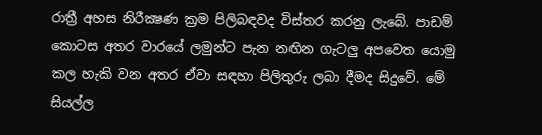රාත්‍රී අහස නිරීක්‍ෂණ ක්‍රම පිලිබඳවද විස්තර කරනු ලැබේ. පාඩම් කොටස අතර වාරයේ ලමුන්ට පැන නඟින ගැටලු අපවෙත යොමු කල හැකි වන අතර ඒවා සඳහා පිලිතුරු ලබා දීමද සිදුවේ. මේ සියල්ල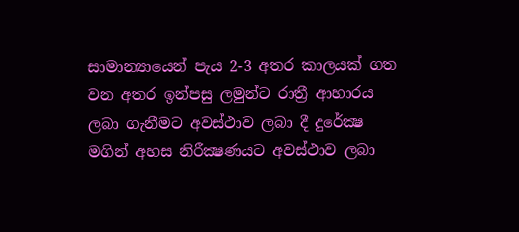සාමාන්‍යායෙන් පැය 2-3 අතර කාලයක් ගත වන අතර ඉන්පසු ලමුන්ට රාත්‍රී ආහාරය ලබා ගැනීමට අවස්ථාව ලබා දී දුරේක්‍ෂ මගින් අහස නිරීක්‍ෂණයට අවස්ථාව ලබා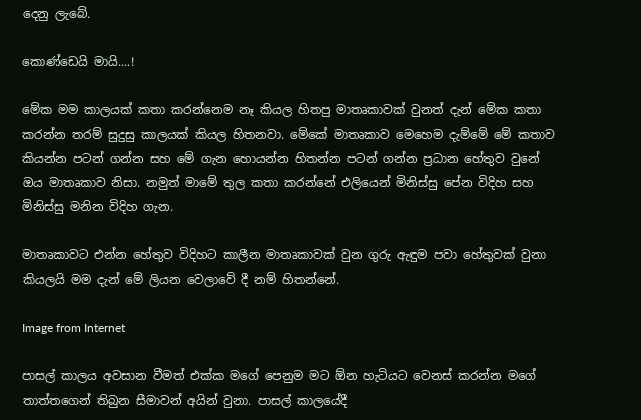දෙනු ලැබේ.

කොණ්ඩෙයි මායි....!

මේක මම කාලයක් කතා කරන්නෙම නෑ කියල හිතපු මාතෘකාවක් වුනත් දැන් මේක කතා කරන්න තරම් සුදුසු කාලයක් කියල හිතනවා. මේකේ මාතෘකාව මෙහෙම දැම්මේ මේ කතාව කියන්න පටන් ගන්න සහ මේ ගැන හොයන්න හිතන්න පටන් ගන්න ප්‍රධාන හේතුව වුනේ ඔය මාතෘකාව නිසා. නමුත් මාමේ තුල කතා කරන්නේ එලියෙන් මිනිස්සු පේන විදිහ සහ මිනිස්සු මනින විදිහ ගැන.

මාතෘකාවට එන්න හේතුව විදිහට කාලීන මාතෘකාවක් වුන ගුරු ඇඳුම පවා හේතුවක් වුනා කියලයි මම දැන් මේ ලියන වෙලාවේ දී නම් හිතන්නේ.

Image from Internet

පාසල් කාලය අවසාන වීමත් එක්ක මගේ පෙනුම මට ඕන හැටියට වෙනස් කරන්න මගේ තාත්තගෙන් තිබුන සීමාවන් අයින් වුනා. පාසල් කාලයේදී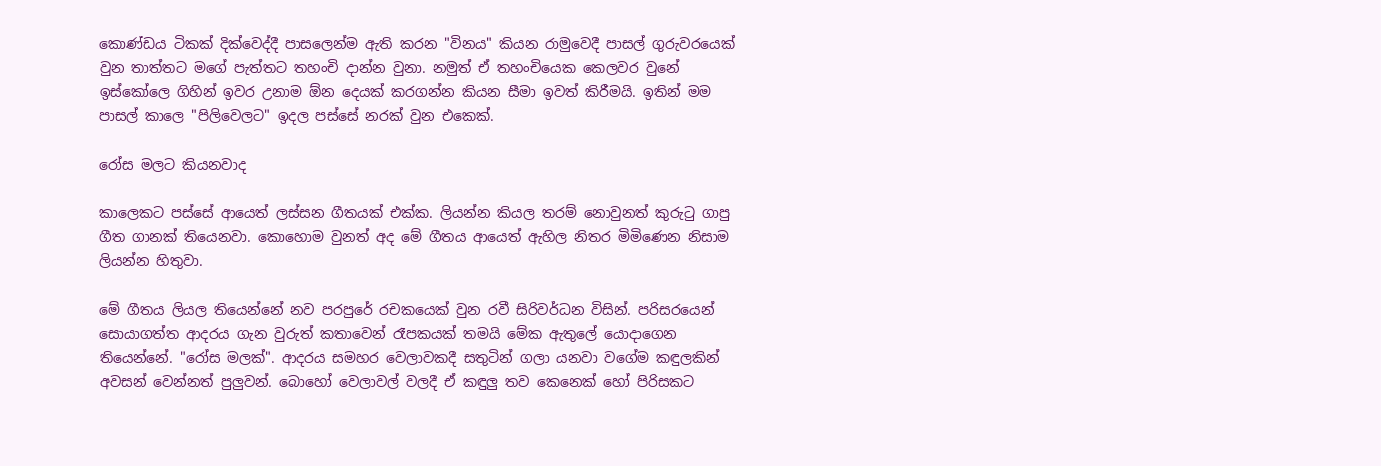කොණ්ඩය ටිකක් දික්වෙද්දී පාසලෙන්ම ඇති කරන "විනය" කියන රාමුවෙදී පාසල් ගුරුවරයෙක් වුන තාත්තට මගේ පැත්තට තහංචි දාන්න වුනා. නමුත් ඒ තහංචියෙක කෙලවර වුනේ ඉස්කෝලෙ ගිහින් ඉවර උනාම ඕන දෙයක් කරගන්න කියන සීමා ඉවත් කිරීමයි. ඉතින් මම පාසල් කාලෙ "පිලිවෙලට" ඉදල පස්සේ නරක් වුන එකෙක්.

රෝස මලට කියනවාද

කාලෙකට පස්සේ ආයෙත් ලස්සන ගීතයක් එක්ක. ලියන්න කියල තරම් නොවුනත් කුරුටු ගාපු ගීත ගානක් තියෙනවා. කොහොම වුනත් අද මේ ගීතය ආයෙත් ඇහිල නිතර මිමිණෙන නිසාම ලියන්න හිතුවා.

මේ ගීතය ලියල තියෙන්නේ නව පරපුරේ රචකයෙක් වුන රවී සිරිවර්ධන විසින්. පරිසරයෙන් සොයාගත්ත ආදරය ගැන වුරුත් කතාවෙන් රෑපකයක් තමයි මේක ඇතුලේ යොදාගෙන තියෙන්නේ. "රෝස මලක්". ආදරය සමහර වෙලාවකදී සතුටින් ගලා යනවා වගේම කඳුලකින් අවසන් වෙන්නත් පුලුවන්. බොහෝ වෙලාවල් වලදී ඒ කඳුලු තව කෙනෙක් හෝ පිරිසකට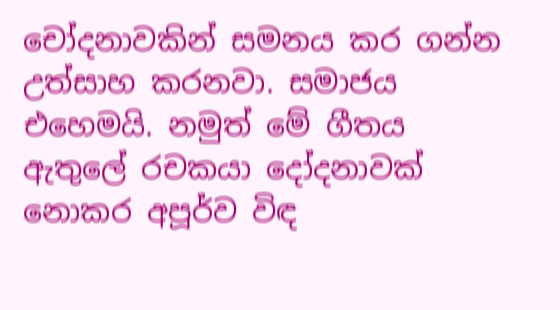චෝදනාවකින් සමනය කර ගන්න උත්සාහ කරනවා. සමාජය එහෙමයි. නමුත් මේ ගීතය ඇතුලේ රචකයා දෝදනාවක් නොකර අපූර්ව විඳ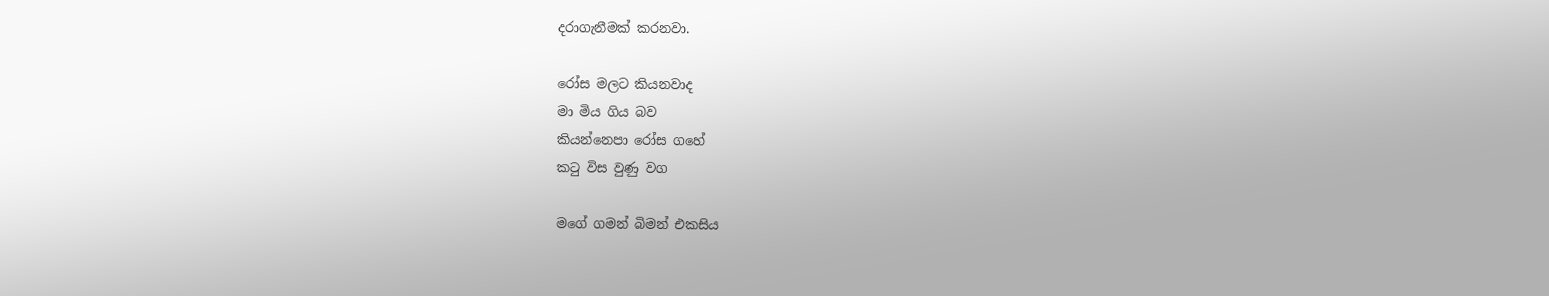දරාගැනීමක් කරනවා.

රෝස මලට කියනවාද
මා මිය ගිය බව
කියන්නෙපා රෝස ගහේ
කටු විස වුණු වග

මගේ ගමන් බිමන් එකසිය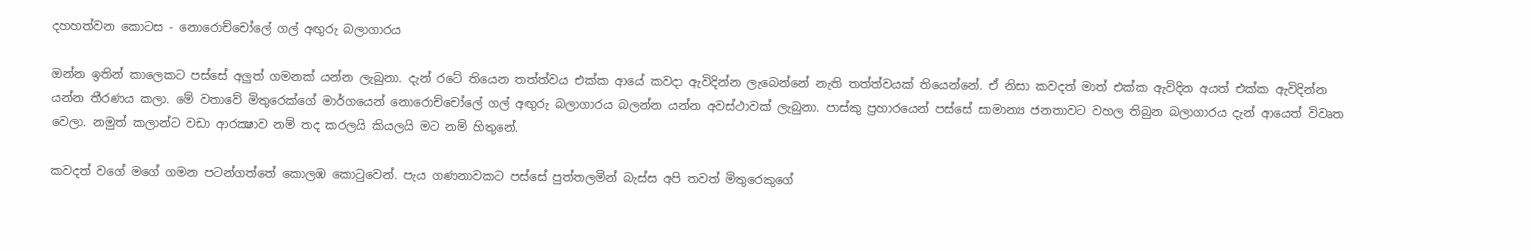දහහත්වන කොටස - නොරොච්චෝලේ ගල් අඟුරු බලාගාරය

ඔන්න ඉතින් කාලෙකට පස්සේ අලුත් ගමනක් යන්න ලැබුනා. දැන් රටේ තියෙන තත්ත්වය එක්ක ආයේ කවදා ඇවිදින්න ලැබෙන්නේ නැති තත්ත්වයක් තියෙන්නේ. ඒ නිසා කවදත් මාත් එක්ක ඇවිදින අයත් එක්ක ඇවිදින්න යන්න තීරණය කලා. මේ වතාවේ මිතුරෙක්ගේ මාර්ගයෙන් නොරොච්චෝලේ ගල් අඟුරු බලාගාරය බලන්න යන්න අවස්ථාවක් ලැබුනා. පාස්කු ප්‍රහාරයෙන් පස්සේ සාමාන්‍ය ජනතාවට වහල තිබුන බලාගාරය දැන් ආයෙත් විවෘත වෙලා. නමුත් කලාන්ට වඩා ආරක්‍ෂාව නම් තද කරලයි කියලයි මට නම් හිතුනේ.

කවදත් වගේ මගේ ගමන පටන්ගත්තේ කොලඹ කොටුවෙන්. පැය ගණනාවකට පස්සේ පුත්තලමින් බැස්ස අපි තවත් මිතුරෙකුගේ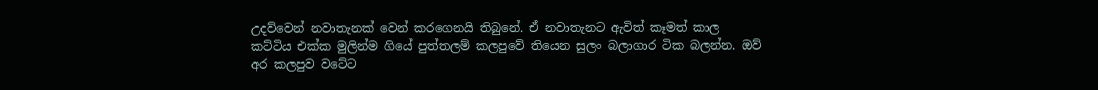උදව්වෙන් නවාතැනක් වෙන් කරගෙනයි තිබුනේ. ඒ නවාතැනට ඇවිත් කෑමත් කාල කට්ටිය එක්ක මුලින්ම ගියේ පුත්තලම් කලපුවේ තියෙන සුලං බලාගාර ටික බලන්න. ඔව් අර කලපුව වටේට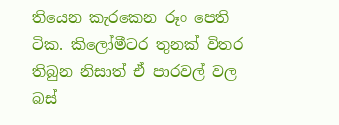තියෙන කැරකෙන රූං පෙති ටික. කිලෝමීටර තුනක් විතර තිබුන නිසාත් ඒ පාරවල් වල බස්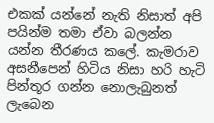එකක් යන්නේ නැති නිසාත් අපි පයින්ම තමා ඒවා බලන්න යන්න තීරණය කලේ. කැමරාව අසනීපෙන් හිටිය නිසා හරි හැටි පින්තූර ගන්න නොලැබුනත් ලැබෙන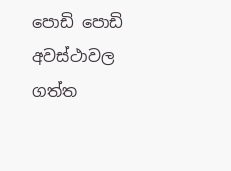පොඩි පොඩි අවස්ථාවල ගත්ත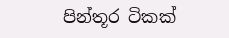පින්තූර ටිකක්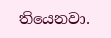තියෙනවා.